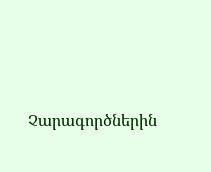Չարագործներին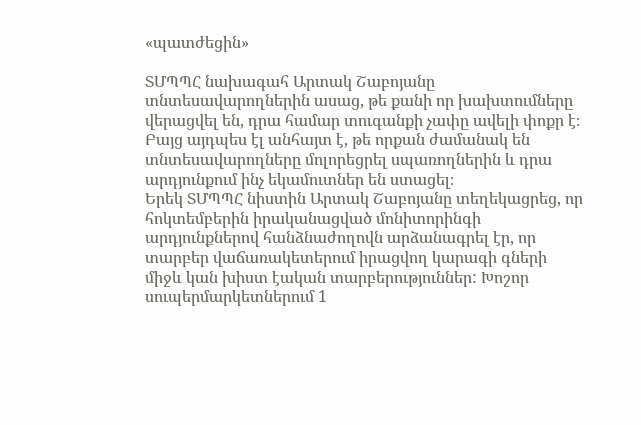«պատժեցին»

ՏՄՊՊՀ նախագահ Արտակ Շաբոյանը տնտեսավարողներին ասաց, թե քանի որ խախտումները վերացվել են, դրա համար տուգանքի չափը ավելի փոքր է։ Բայց այդպես էլ անհայտ է, թե որքան ժամանակ են տնտեսավարողները մոլորեցրել սպառողներին և դրա արդյունքում ինչ եկամուտներ են ստացել։
Երեկ ՏՄՊՊՀ նիստին Արտակ Շաբոյանը տեղեկացրեց, որ հոկտեմբերին իրականացված մոնիտորինգի արդյունքներով հանձնաժողովն արձանագրել էր, որ տարբեր վաճառակետերում իրացվող կարագի գների միջև կան խիստ էական տարբերություններ: Խոշոր սուպերմարկետներում 1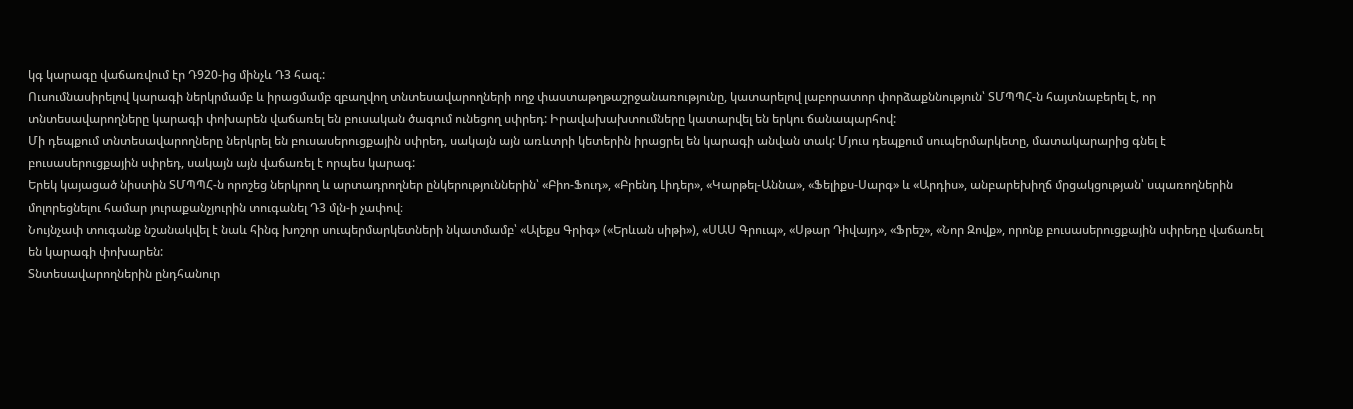կգ կարագը վաճառվում էր Դ920-ից մինչև Դ3 հազ.:
Ուսումնասիրելով կարագի ներկրմամբ և իրացմամբ զբաղվող տնտեսավարողների ողջ փաստաթղթաշրջանառությունը, կատարելով լաբորատոր փորձաքննություն՝ ՏՄՊՊՀ-ն հայտնաբերել է, որ տնտեսավարողները կարագի փոխարեն վաճառել են բուսական ծագում ունեցող սփրեդ: Իրավախախտումները կատարվել են երկու ճանապարհով:
Մի դեպքում տնտեսավարողները ներկրել են բուսասերուցքային սփրեդ, սակայն այն առևտրի կետերին իրացրել են կարագի անվան տակ: Մյուս դեպքում սուպերմարկետը, մատակարարից գնել է բուսասերուցքային սփրեդ, սակայն այն վաճառել է որպես կարագ:
Երեկ կայացած նիստին ՏՄՊՊՀ-ն որոշեց ներկրող և արտադրողներ ընկերություններին՝ «Բիո-Ֆուդ», «Բրենդ Լիդեր», «Կարթել-Աննա», «Ֆելիքս-Սարգ» և «Արդիս», անբարեխիղճ մրցակցության՝ սպառողներին մոլորեցնելու համար յուրաքանչյուրին տուգանել Դ3 մլն-ի չափով։
Նույնչափ տուգանք նշանակվել է նաև հինգ խոշոր սուպերմարկետների նկատմամբ՝ «Ալեքս Գրիգ» («Երևան սիթի»), «ՍԱՍ Գրուպ», «Սթար Դիվայդ», «Ֆրեշ», «Նոր Զովք», որոնք բուսասերուցքային սփրեդը վաճառել են կարագի փոխարեն:
Տնտեսավարողներին ընդհանուր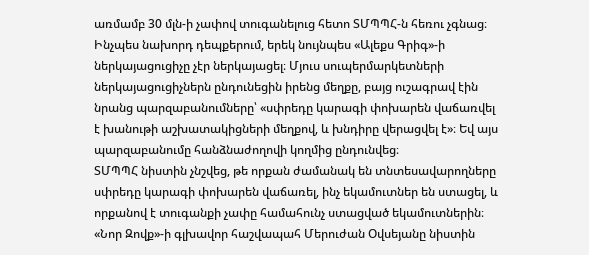առմամբ 30 մլն-ի չափով տուգանելուց հետո ՏՄՊՊՀ-ն հեռու չգնաց։ Ինչպես նախորդ դեպքերում, երեկ նույնպես «Ալեքս Գրիգ»-ի ներկայացուցիչը չէր ներկայացել։ Մյուս սուպերմարկետների ներկայացուցիչներն ընդունեցին իրենց մեղքը, բայց ուշագրավ էին նրանց պարզաբանումները՝ «սփրեդը կարագի փոխարեն վաճառվել է խանութի աշխատակիցների մեղքով, և խնդիրը վերացվել է»։ Եվ այս պարզաբանումը հանձնաժողովի կողմից ընդունվեց։
ՏՄՊՊՀ նիստին չնշվեց, թե որքան ժամանակ են տնտեսավարողները սփրեդը կարագի փոխարեն վաճառել, ինչ եկամուտներ են ստացել, և որքանով է տուգանքի չափը համահունչ ստացված եկամուտներին։ «Նոր Զովք»-ի գլխավոր հաշվապահ Մերուժան Օվսեյանը նիստին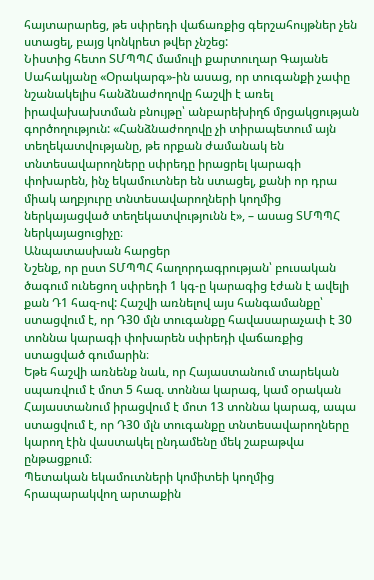հայտարարեց, թե սփրեդի վաճառքից գերշահույթներ չեն ստացել, բայց կոնկրետ թվեր չնշեց:
Նիստից հետո ՏՄՊՊՀ մամուլի քարտուղար Գայանե Սահակյանը «Օրակարգ»-ին ասաց, որ տուգանքի չափը նշանակելիս հանձնաժողովը հաշվի է առել իրավախախտման բնույթը՝ անբարեխիղճ մրցակցության գործողություն: «Հանձնաժողովը չի տիրապետում այն տեղեկատվությանը, թե որքան ժամանակ են տնտեսավարողները սփրեդը իրացրել կարագի փոխարեն, ինչ եկամուտներ են ստացել, քանի որ դրա միակ աղբյուրը տնտեսավարողների կողմից ներկայացված տեղեկատվությունն է», – ասաց ՏՄՊՊՀ ներկայացուցիչը։
Անպատասխան հարցեր
Նշենք, որ ըստ ՏՄՊՊՀ հաղորդագրության՝ բուսական ծագում ունեցող սփրեդի 1 կգ-ը կարագից էժան է ավելի քան Դ1 հազ-ով: Հաշվի առնելով այս հանգամանքը՝ ստացվում է, որ Դ30 մլն տուգանքը հավասարաչափ է 30 տոննա կարագի փոխարեն սփրեդի վաճառքից ստացված գումարին։
Եթե հաշվի առնենք նաև, որ Հայաստանում տարեկան սպառվում է մոտ 5 հազ. տոննա կարագ, կամ օրական Հայաստանում իրացվում է մոտ 13 տոննա կարագ, ապա ստացվում է, որ Դ30 մլն տուգանքը տնտեսավարողները կարող էին վաստակել ընդամենը մեկ շաբաթվա ընթացքում։
Պետական եկամուտների կոմիտեի կողմից հրապարակվող արտաքին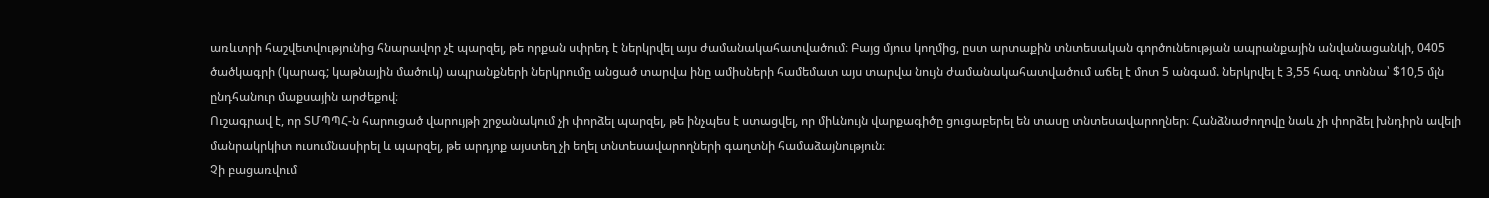առևտրի հաշվետվությունից հնարավոր չէ պարզել, թե որքան սփրեդ է ներկրվել այս ժամանակահատվածում։ Բայց մյուս կողմից, ըստ արտաքին տնտեսական գործունեության ապրանքային անվանացանկի, 0405 ծածկագրի (կարագ; կաթնային մածուկ) ապրանքների ներկրումը անցած տարվա ինը ամիսների համեմատ այս տարվա նույն ժամանակահատվածում աճել է մոտ 5 անգամ. ներկրվել է 3,55 հազ. տոննա՝ $10,5 մլն ընդհանուր մաքսային արժեքով։
Ուշագրավ է, որ ՏՄՊՊՀ-ն հարուցած վարույթի շրջանակում չի փորձել պարզել, թե ինչպես է ստացվել, որ միևնույն վարքագիծը ցուցաբերել են տասը տնտեսավարողներ։ Հանձնաժողովը նաև չի փորձել խնդիրն ավելի մանրակրկիտ ուսումնասիրել և պարզել, թե արդյոք այստեղ չի եղել տնտեսավարողների գաղտնի համաձայնություն։
Չի բացառվում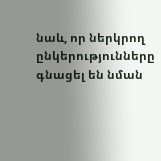նաև, որ ներկրող ընկերությունները գնացել են նման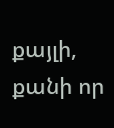քայլի, քանի որ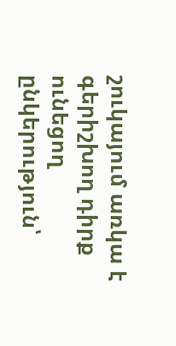շուկայում առկա է գերիշխող դիրք ունեցող ընկերություն՝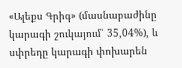«Ալեքս Գրիգ» (մասնաբաժինը կարագի շուկայում՝ 35,04%), և սփրեդը կարագի փոխարեն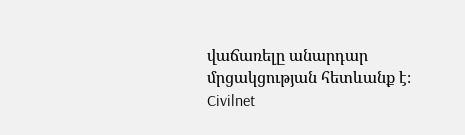վաճառելը անարդար մրցակցության հետևանք է։
Civilnet